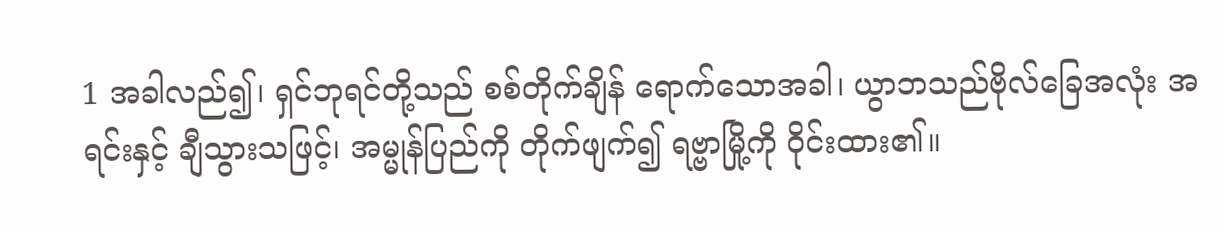1 အခါလည်၍၊ ရှင်ဘုရင်တို့သည် စစ်တိုက်ချိန် ရောက်သောအခါ၊ ယွာဘသည်ဗိုလ်ခြေအလုံး အရင်းနှင့် ချီသွားသဖြင့်၊ အမ္မုန်ပြည်ကို တိုက်ဖျက်၍ ရဗ္ဗာမြို့ကို ဝိုင်းထား၏။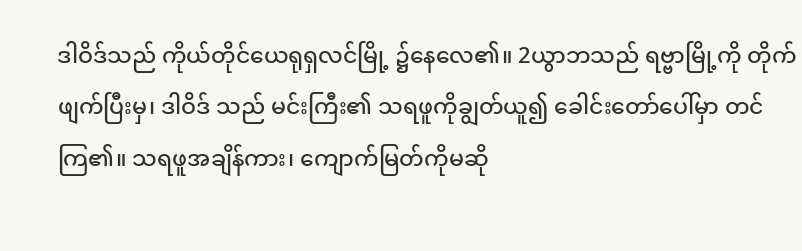ဒါဝိဒ်သည် ကိုယ်တိုင်ယေရုရှလင်မြို့ ၌နေလေ၏။ 2ယွာဘသည် ရဗ္ဗာမြို့ကို တိုက်ဖျက်ပြီးမှ၊ ဒါဝိဒ် သည် မင်းကြီး၏ သရဖူကိုချွတ်ယူ၍ ခေါင်းတော်ပေါ်မှာ တင်ကြ၏။ သရဖူအချိန်ကား၊ ကျောက်မြတ်ကိုမဆို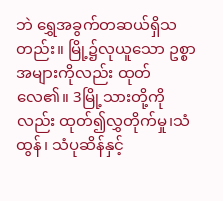ဘဲ ရွှေအခွက်တဆယ်ရှိသတည်း။ မြို့၌လုယူသော ဥစ္စာ အများကိုလည်း ထုတ်လေ၏။ 3မြို့သားတို့ကိုလည်း ထုတ်၍လွှတိုက်မှု၊သံထွန်၊ သံပုဆိန်နှင့်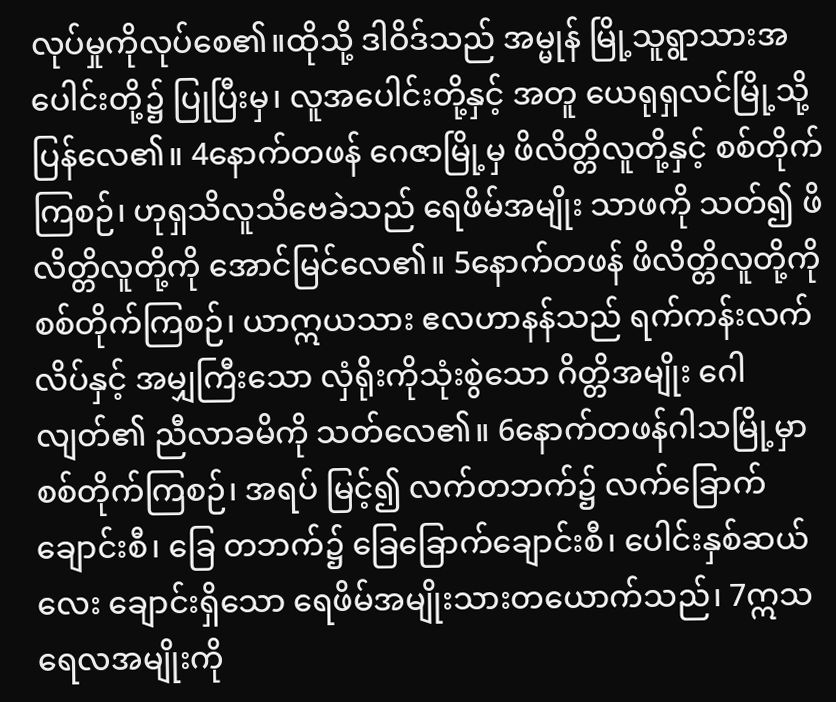လုပ်မှုကိုလုပ်စေ၏။ထိုသို့ ဒါဝိဒ်သည် အမ္မုန် မြို့သူရွာသားအပေါင်းတို့၌ ပြုပြီးမှ၊ လူအပေါင်းတို့နှင့် အတူ ယေရုရှလင်မြို့သို့ ပြန်လေ၏။ 4နောက်တဖန် ဂေဇာမြို့မှ ဖိလိတ္တိလူတို့နှင့် စစ်တိုက်ကြစဉ်၊ ဟုရှသိလူသိဗေခဲသည် ရေဖိမ်အမျိုး သာဖကို သတ်၍ ဖိလိတ္တိလူတို့ကို အောင်မြင်လေ၏။ 5နောက်တဖန် ဖိလိတ္တိလူတို့ကို စစ်တိုက်ကြစဉ်၊ ယာဣယသား ဧလဟာနန်သည် ရက်ကန်းလက်လိပ်နှင့် အမျှကြီးသော လှံရိုးကိုသုံးစွဲသော ဂိတ္တိအမျိုး ဂေါလျတ်၏ ညီလာခမိကို သတ်လေ၏။ 6နောက်တဖန်ဂါသမြို့မှာ စစ်တိုက်ကြစဉ်၊ အရပ် မြင့်၍ လက်တဘက်၌ လက်ခြောက်ချောင်းစီ၊ ခြေ တဘက်၌ ခြေခြောက်ချောင်းစီ၊ ပေါင်းနှစ်ဆယ်လေး ချောင်းရှိသော ရေဖိမ်အမျိုးသားတယောက်သည်၊ 7ဣသရေလအမျိုးကို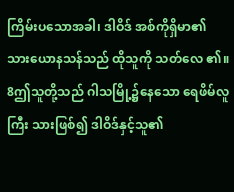ကြိမ်းပသောအခါ၊ ဒါဝိဒ် အစ်ကိုရှိမာ၏ သားယောနသန်သည် ထိုသူကို သတ်လေ ၏။ 8ဤသူတို့သည် ဂါသမြို့၌နေသော ရေဖိမ်လူကြီး သားဖြစ်၍ ဒါဝိဒ်နှင့်သူ၏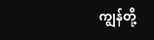ကျွန်တို့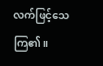လက်ဖြင့်သေကြ၏။